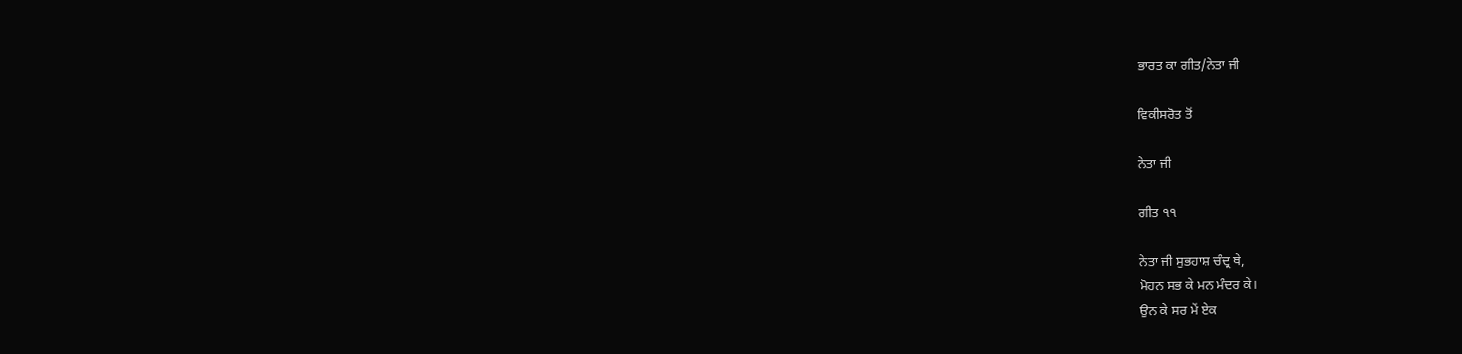ਭਾਰਤ ਕਾ ਗੀਤ/ਨੇਤਾ ਜੀ

ਵਿਕੀਸਰੋਤ ਤੋਂ

ਨੇਤਾ ਜੀ

ਗੀਤ ੧੧

ਨੇਤਾ ਜੀ ਸੁਭਹਾਸ਼ ਚੰਦ੍ਰ ਥੇ,
ਮੋਹਨ ਸਭ ਕੇ ਮਨ ਮੰਦਰ ਕੇ।
ਉਨ ਕੇ ਸਰ ਮੇਂ ਏਕ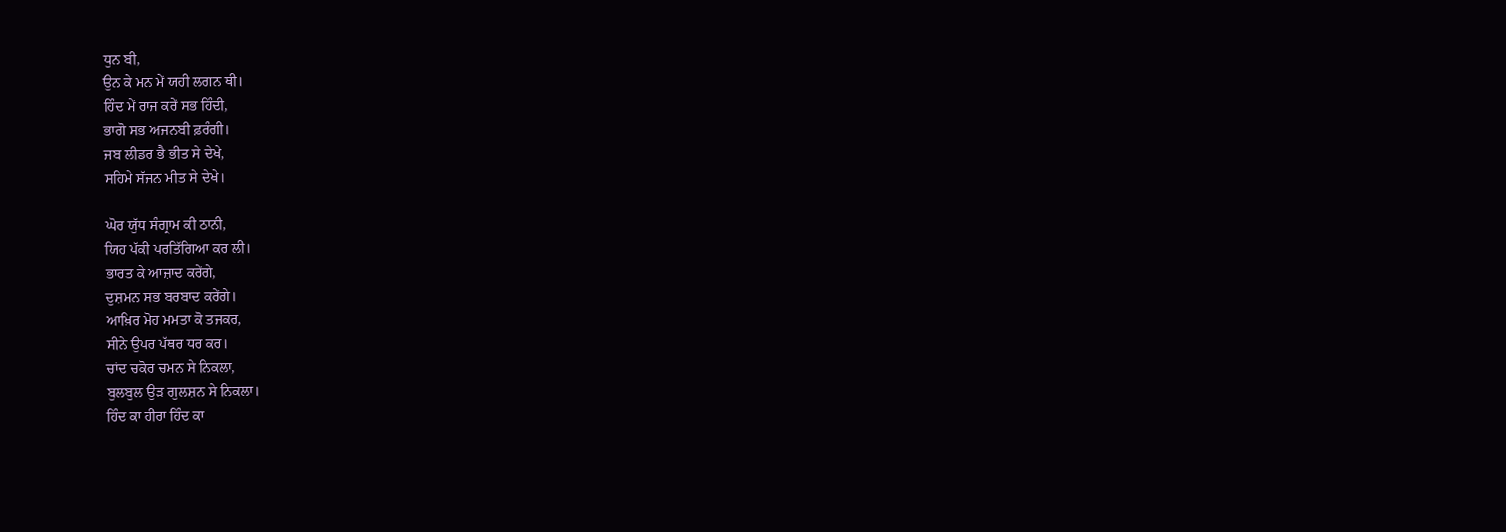ਧੁਨ ਬੀ,
ਉਨ ਕੇ ਮਨ ਮੇਂ ਯਹੀ ਲਗਨ ਥੀ।
ਹਿੰਦ ਮੇਂ ਰਾਜ ਕਰੇਂ ਸਭ ਹਿੰਦੀ,
ਭਾਗੋ ਸਭ ਅਜਨਬੀ ਫ਼ਰੰਗੀ।
ਜਬ ਲੀਡਰ ਭੈ ਭੀਤ ਸੇ ਦੇਖੇ,
ਸਹਿਮੇ ਸੱਜਨ ਮੀਤ ਸੇ ਦੇਖੇ।

ਘੋਰ ਯੁੱਧ ਸੰਗ੍ਰਾਮ ਕੀ ਠਾਨੀ,
ਯਿਹ ਪੱਕੀ ਪਰਤਿੱਗਿਆ ਕਰ ਲੀ।
ਭਾਰਤ ਕੇ ਆਜ਼ਾਦ ਕਰੇਂਗੇ,
ਦੁਸ਼ਮਨ ਸਭ ਬਰਬਾਦ ਕਰੇਂਗੇ।
ਆਖ਼ਿਰ ਮੋਹ ਮਮਤਾ ਕੋ ਤਜਕਰ,
ਸੀਨੇ ਉਪਰ ਪੱਥਰ ਧਰ ਕਰ।
ਚਾਂਦ ਚਕੋਰ ਚਮਨ ਸੇ ਨਿਕਲਾ,
ਬੁਲਬੁਲ ਉੜ ਗੁਲਸ਼ਨ ਸੇ ਨਿਕਲਾ।
ਹਿੰਦ ਕਾ ਹੀਰਾ ਹਿੰਦ ਕਾ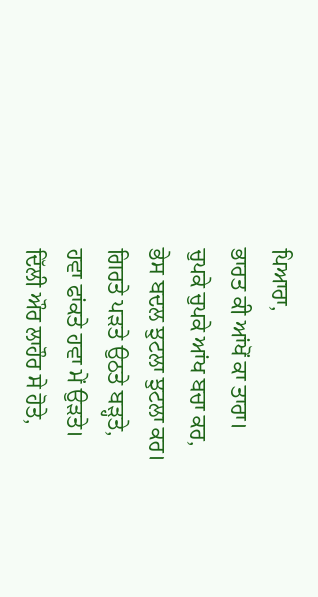ਪਿਆਰਾ,
ਭਾਰਤ ਕੀ ਆਂਖੋਂ ਕਾ ਤਾਰਾ।
ਚੁਪਕੇ ਚੁਪਕੇ ਆਂਖ ਬਚਾ ਕਰ,
ਭੇਸ ਬਦਲ ਝੁਟਲਾ ਝੁਟਲਾ ਕਰ।
ਗਿਰਤੇ ਪੜਤੇ ਉਠਤੇ ਬੜ੍ਹਤੇ,
ਹਵਾ ਫਾਂਕਤੇ ਹਵਾ ਮੇਂ ਉੜਤੇ।
ਦਿੱਲੀ ਔਰ ਲਾਹੌਰ ਸੇ ਹੋਤੇ,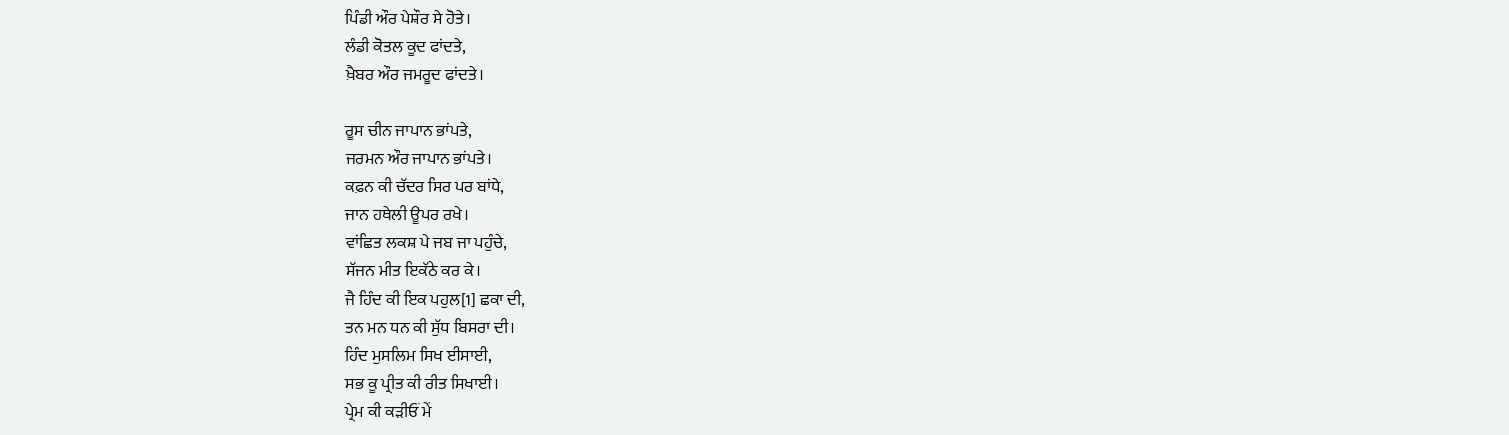ਪਿੰਡੀ ਔਰ ਪੇਸ਼ੌਰ ਸੇ ਹੋਤੇ।
ਲੰਡੀ ਕੋਤਲ ਕੂਦ ਫਾਂਦਤੇ,
ਖ਼ੈਬਰ ਔਰ ਜਮਰੂਦ ਫਾਂਦਤੇ।

ਰੂਸ ਚੀਨ ਜਾਪਾਨ ਭਾਂਪਤੇ,
ਜਰਮਨ ਔਰ ਜਾਪਾਨ ਭਾਂਪਤੇ।
ਕਫ਼ਨ ਕੀ ਚੱਦਰ ਸਿਰ ਪਰ ਬਾਂਧੇ,
ਜਾਨ ਹਥੇਲੀ ਊਪਰ ਰਖੇ।
ਵਾਂਛਿਤ ਲਕਸ਼ ਪੇ ਜਬ ਜਾ ਪਹੁੰਚੇ,
ਸੱਜਨ ਮੀਤ ਇਕੱਠੇ ਕਰ ਕੇ।
ਜੈ ਹਿੰਦ ਕੀ ਇਕ ਪਹੁਲ[1] ਛਕਾ ਦੀ,
ਤਨ ਮਨ ਧਨ ਕੀ ਸੁੱਧ ਬਿਸਰਾ ਦੀ।
ਹਿੰਦ ਮੁਸਲਿਮ ਸਿਖ ਈਸਾਈ,
ਸਭ ਕੂ ਪ੍ਰੀਤ ਕੀ ਰੀਤ ਸਿਖਾਈ।
ਪ੍ਰੇਮ ਕੀ ਕੜੀਓਂ ਮੇਂ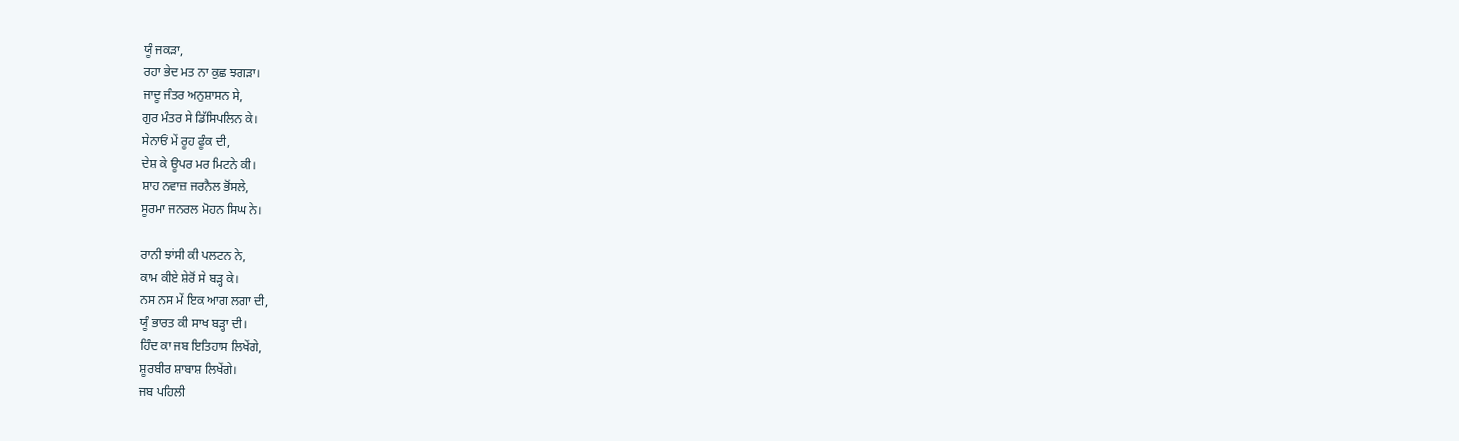ਯੂੰ ਜਕੜਾ,
ਰਹਾ ਭੇਦ ਮਤ ਨਾ ਕੁਛ ਝਗੜਾ।
ਜਾਦੂ ਜੰਤਰ ਅਨੁਸ਼ਾਸਨ ਸੇ,
ਗੁਰ ਮੰਤਰ ਸੇ ਡਿੱਸਿਪਲਿਨ ਕੇ।
ਸੇਨਾਓਂ ਮੇਂ ਰੂਹ ਫੂੰਕ ਦੀ,
ਦੇਸ਼ ਕੇ ਊਪਰ ਮਰ ਮਿਟਨੇ ਕੀ।
ਸ਼ਾਹ ਨਵਾਜ਼ ਜਰਨੈਲ ਭੋਂਸਲੇ,
ਸੂਰਮਾ ਜਨਰਲ ਮੋਹਨ ਸਿਘ ਨੇ।

ਰਾਨੀ ਝਾਂਸੀ ਕੀ ਪਲਟਨ ਨੇ,
ਕਾਮ ਕੀਏ ਸ਼ੇਰੋਂ ਸੇ ਬੜ੍ਹ ਕੇ।
ਨਸ ਨਸ ਮੇਂ ਇਕ ਆਗ ਲਗਾ ਦੀ,
ਯੂੰ ਭਾਰਤ ਕੀ ਸਾਖ ਬੜ੍ਹਾ ਦੀ।
ਹਿੰਦ ਕਾ ਜਬ ਇਤਿਹਾਸ ਲਿਖੇਂਗੇ,
ਸ਼ੂਰਬੀਰ ਸ਼ਾਬਾਸ਼ ਲਿਖੇਂਗੇ।
ਜਬ ਪਹਿਲੀ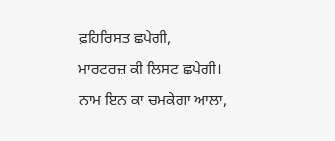ਫ਼ਹਿਰਿਸਤ ਛਪੇਗੀ,
ਮਾਰਟਰਜ਼ ਕੀ ਲਿਸਟ ਛਪੇਗੀ।
ਨਾਮ ਇਨ ਕਾ ਚਮਕੇਗਾ ਆਲਾ,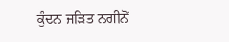ਕੁੰਦਨ ਜੜਿਤ ਨਗੀਨੋਂ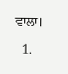ਵਾਲਾ।

  1.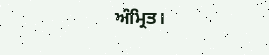ਅੰਮ੍ਰਿਤ।